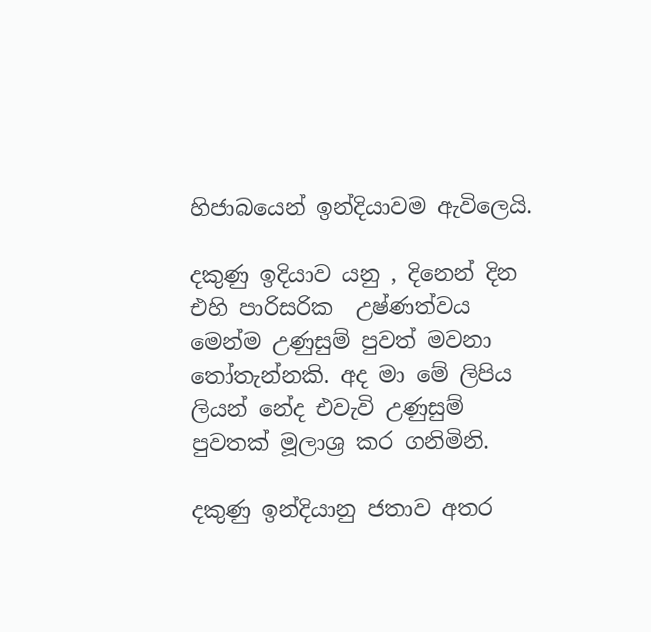හිජාබයෙන් ඉන්දියාවම ඇවිලෙයි.

දකුණු ඉදියාව යනු , දිනෙන් දින එහි පාරිසරික  උෂ්ණත්වය මෙන්ම උණුසුම් පුවත් මවනා තෝතැන්නකි. අද මා මේ ලිපිය ලියන් නේද එවැවි උණුසුම් පුවතක් මූලාශ්‍ර කර ගනිමිනි.

දකුණු ඉන්දියානු ජතාව අතර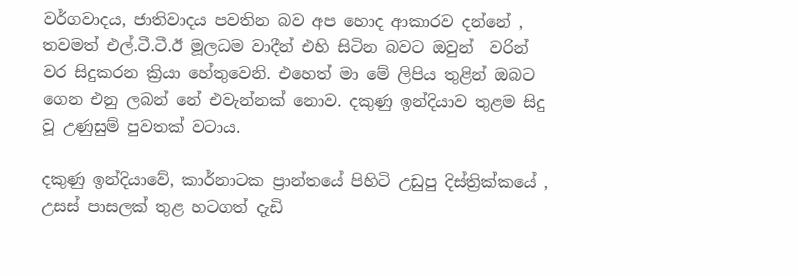වර්ගවාදය, ජාතිවාදය පවතින බව අප හොද ආකාරව දන්නේ , තවමත් එල්.ටී.ටී.ඊ මූලධම වාදීන් එහි සිටින බවට ඔවුන්  වරින් වර සිදුකරන ක්‍රියා හේතුවෙනි. එහෙත් මා මේ ලිපිය තුළින් ඔබට ගෙන එනු ලබන් නේ එවැන්නක් නොව. දකුණු ඉන්දියාව තුළම සිදු වූ උණුසුම් පුවතක් වටාය.

දකුණු ඉන්දියාවේ, කාර්නාටක ප්‍රාන්තයේ පිහිටි උඩුපු දිස්ත්‍රික්කයේ , උසස් පාසලක් තුළ හටගත් දැඩි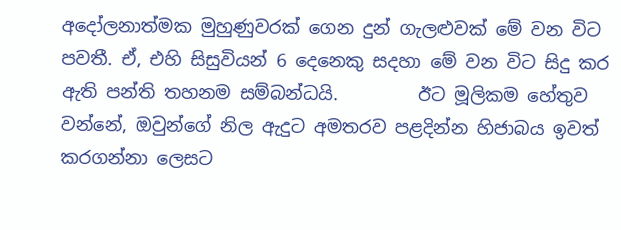අදෝලනාත්මක මුහුණුවරක් ගෙන දුන් ගැලළුවක් මේ වන විට පවතී. ඒ, එහි සිසුවියන් 6 දෙනෙකු සදහා මේ වන විට සිදු කර ඇති පන්ති තහනම සම්බන්ධයි.         ඊට මූලිකම හේතුව වන්නේ, ඔවුන්ගේ නිල ඇදුට අමතරව පළදින්න හිජාබය ඉවත් කරගන්නා ලෙසට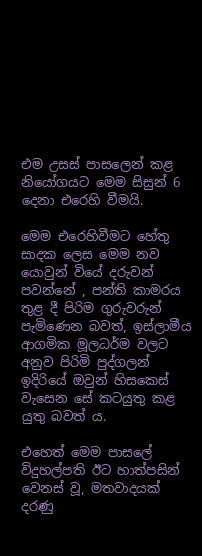එම උසස් පාසලෙන් කළ නියෝගයට මෙම සිසුන් 6 දෙනා එරෙහි වීමයි.

මෙම එරෙහිවීමට හේතු සාදක ලෙස මෙම නව යොවුන් වියේ දරුවන් පවන්නේ , පන්ති කාමරය තුළ දී පිරිම ගුරුවරුන් පැමිණෙන බවත්, ඉස්ලාමීය ආගමික මූලධර්ම වලට අනුව පිරිමි පුද්ගලන් ඉදිරියේ ඔවුන් හිසකෙස් වැසෙන සේ කටයුතු කළ යුතු බවත් ය.

එහෙත් මෙම පාසලේ විදුහල්පති ඊට හාත්පසින් වෙනස් වූ, මතවාදයක් දරණු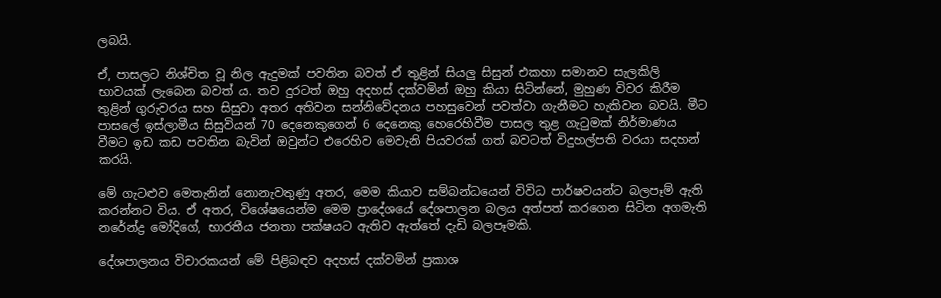ලබයි.

ඒ, පාසලට නිශ්චිත වූ නිල ඇදුමක් පවතින බවත් ඒ තුළින් සියලු සිසුන් එකහා සමානව සැලකිලි භාවයක් ලැබෙන බවත් ය. තව දුරටත් ඔහු අදහස් දක්වමින් ඔහු කියා සිටින්නේ, මුහුණ විවර කිරීම තුළින් ගුරුවරය සහ සිසුවා අතර අතිවන සන්නිවේදනය පහසුවෙන් පවත්වා ගැනීමට හැකිවන බවයි. මීට පාසලේ ඉස්ලාමීය සිසුවියන් 70 දෙනෙකුගෙන් 6 දෙනෙකු හෙරෙහිවීම පාසල තුළ ගැටුමක් නිර්මාණය වීමට ඉඩ කඩ පවතින බැවින් ඔවුන්ට එරෙහිව මෙවැනි පියවරක් ගත් බවටත් විදුහල්පති වරයා සදහන් කරයි.

මේ ගැටළුව මෙතැනින් නොනැවතුණු අතර, මෙම කියාව සම්බන්ධයෙන් විවිධ පාර්ෂවයන්ට බලපෑම් ඇති කරන්නට විය. ඒ අතර, විශේෂයෙන්ම මෙම ප්‍රාදේශයේ දේශපාලන බලය අත්පත් කරගෙන සිටින අගමැති නරේන්ද්‍ර මෝදිගේ, භාරතීය ජනතා පක්ෂයට ඇතිව ඇත්තේ දැඩි බලපෑමකි.

දේශපාලනය විචාරකයන් මේ පිළිබඳව අදහස් දක්වමින් ප්‍රකාශ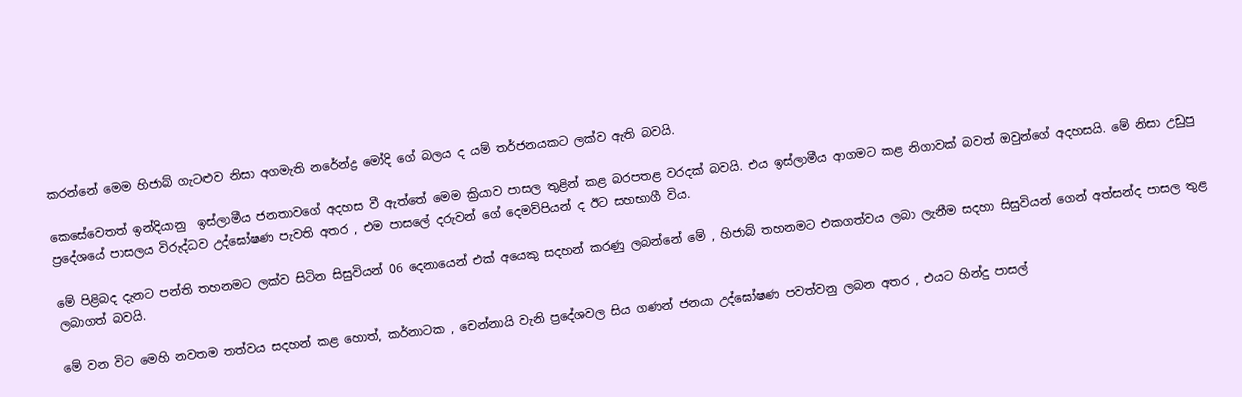කරන්නේ මෙම හිජාබ් ගැටළුව නිසා අගමැති නරේන්ද්‍ර මෝදි ගේ බලය ද යම් තර්ජනයකට ලක්ව ඇති බවයි.

කෙසේවෙතත් ඉන්දියානු  ඉස්ලාමීය ජනතාවගේ අදහස වී ඇත්තේ මෙම ක්‍රියාව පාසල තුළින් කළ බරපතළ වරදක් බවයි. එය ඉස්ලාමීය ආගමට කළ නිගාවක් බවත් ඔවුන්ගේ අදහසයි. මේ නිසා උඩුපු ප්‍රදේශයේ පාසලය විරුද්ධව උද්ඝෝෂණ පැවති අතර , එම පාසලේ දරුවන් ගේ දෙමව්පියන් ද ඊට සහභාගී විය.

මේ පිළිබද දැනට පන්ති තහනමට ලක්ව සිටින සිසුවියන් 06 දෙනායෙන් එක් අයෙකු සදහන් කරණු ලබන්නේ මේ , හිජාබ් තහනමට එකගත්වය ලබා ලැනීම සදහා සිසුවියන් ගෙන් අත්සන්ද පාසල තුළ ලබාගත් බවයි.

මේ වන විට මෙහි නවතම තත්වය සදහන් කළ හොත්, කර්නාටක , චෙන්නායි වැනි ප්‍රදේශවල සිය ගණන් ජනයා උද්ඝෝෂණ පවත්වනු ලබන අතර , එයට හින්දු පාසල්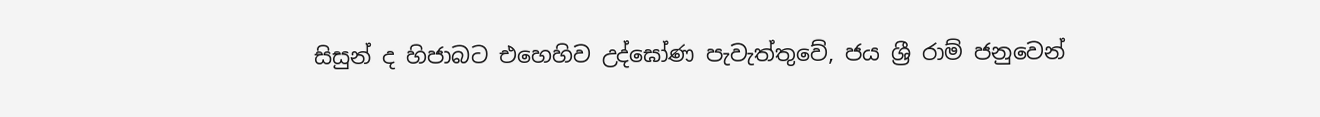සිසුන් ද හිජාබට එහෙහිව උද්ඝෝණ පැවැත්තුවේ, ජය ශ්‍රී රාම් ජනුවෙන්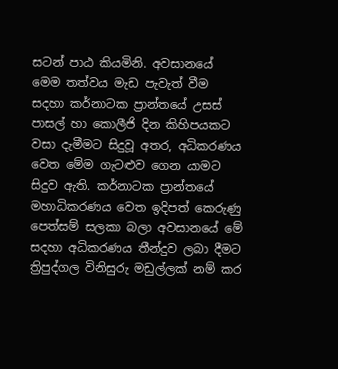සටන් පාඨ කියමිනි. අවසානයේ මෙම තත්වය මැඩ පැවැත් වීම සදහා කර්නාටක ප්‍රාන්තයේ උසස් පාසල් හා කොලීජි දින කිහිපයකට වසා දැමීමට සිදුවූ අතර, අධිකරණය වෙත මේම ගැටළුව ගෙන යාමට සිදුව ඇති. කර්නාටක ප්‍රාන්තයේ මහාධිකරණය වෙත ඉදිපත් කෙරුණු පෙත්සම් සලකා බලා අවසානයේ මේ සදහා අධිකරණය තීන්දුව ලබා දීමට ත්‍රිපුද්ගල විනිසුරු මඩුල්ලක් නම් කර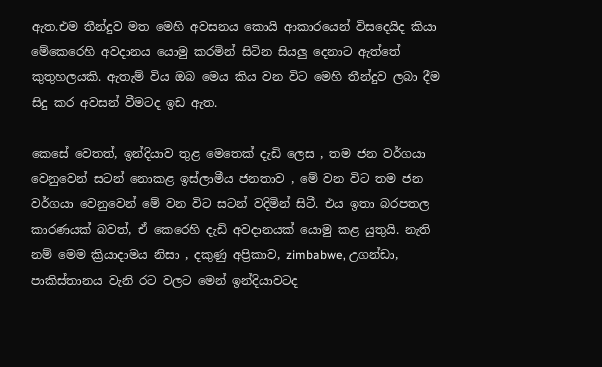ඇත.එම තීන්දුව මත මෙහි අවසනය කොයි ආකාරයෙන් විසදෙයිද කියා මේකෙරෙහි අවදානය යොමු කරමින් සිටින සියලු දෙනාට ඇත්තේ කුතුහලයකි. ඇතැම් විය ඔබ මෙය කිය වන විට මෙහි තීන්දුව ලබා දීම සිදු කර අවසන් වීමටද ඉඩ ඇත.

කෙසේ වෙතත්, ඉන්දියාව තුළ මෙතෙක් දැඩි ලෙස , තම ජන වර්ගයා වෙනුවෙන් සටන් නොකළ ඉස්ලාමීය ජනතාව , මේ වන විට තම ජන වර්ගයා වෙනුවෙන් මේ වන විට සටන් වදිමින් සිටී. එය ඉතා බරපතල කාරණයක් බවත්, ඒ කෙරෙහි දැඩි අවදානයක් යොමු කළ යුතුයි. නැති නම් මෙම ක්‍රියාදාමය නිසා , දකුණු අප්‍රිකාව, zimbabwe, උගන්ඩා, පාකිස්තානය වැනි රට වලට මෙන් ඉන්දියාවටද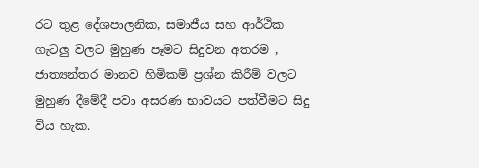රට තුළ දේශපාලනික, සමාජීය සහ ආර්ථික ගැටලු වලට මුහුණ පෑමට සිදුවන අතරම , ජාත්‍යන්තර මානව හිමිකම් ප්‍රශ්න කිරීම් වලට මුහුණ දීමේදී පවා අසරණ භාවයට පත්වීමට සිදු විය හැක.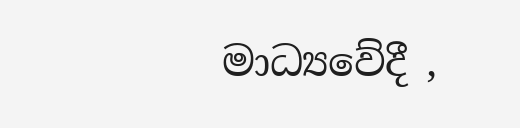මාධ්‍යවේදී ,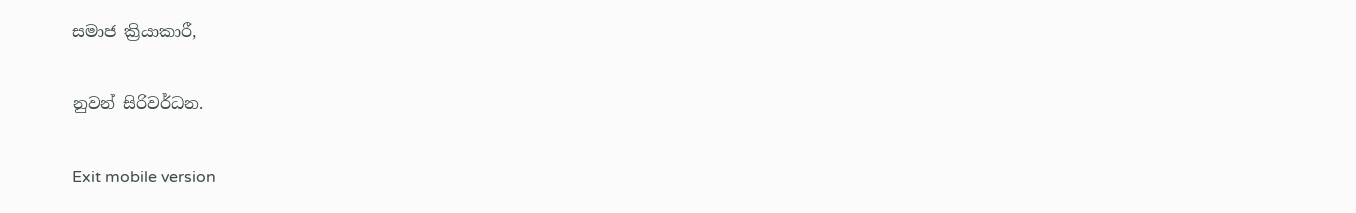සමාජ ක්‍රියාකාරී,

නුවන් සිරිවර්ධන.

Exit mobile version